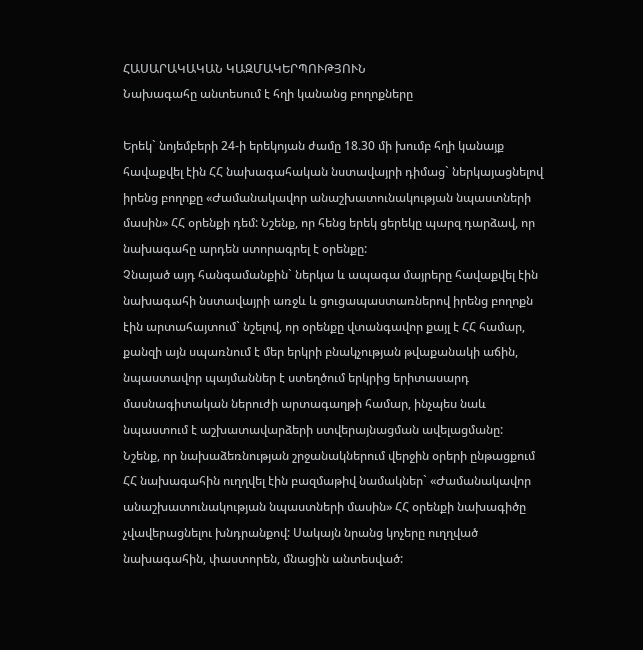ՀԱՍԱՐԱԿԱԿԱՆ ԿԱԶՄԱԿԵՐՊՈՒԹՅՈՒՆ
Նախագահը անտեսում է հղի կանանց բողոքները

Երեկ` նոյեմբերի 24-ի երեկոյան ժամը 18.30 մի խումբ հղի կանայք հավաքվել էին ՀՀ նախագահական նստավայրի դիմաց` ներկայացնելով իրենց բողոքը «Ժամանակավոր անաշխատունակության նպաստների մասին» ՀՀ օրենքի դեմ: Նշենք, որ հենց երեկ ցերեկը պարզ դարձավ, որ նախագահը արդեն ստորագրել է օրենքը:
Չնայած այդ հանգամանքին` ներկա և ապագա մայրերը հավաքվել էին նախագահի նստավայրի առջև և ցուցապաստառներով իրենց բողոքն էին արտահայտում` նշելով, որ օրենքը վտանգավոր քայլ է ՀՀ համար, քանզի այն սպառնում է մեր երկրի բնակչության թվաքանակի աճին, նպաստավոր պայմաններ է ստեղծում երկրից երիտասարդ մասնագիտական ներուժի արտագաղթի համար, ինչպես նաև նպաստում է աշխատավարձերի ստվերայնացման ավելացմանը:
Նշենք, որ նախաձեռնության շրջանակներում վերջին օրերի ընթացքում ՀՀ նախագահին ուղղվել էին բազմաթիվ նամակներ` «Ժամանակավոր անաշխատունակության նպաստների մասին» ՀՀ օրենքի նախագիծը չվավերացնելու խնդրանքով: Սակայն նրանց կոչերը ուղղված նախագահին, փաստորեն, մնացին անտեսված: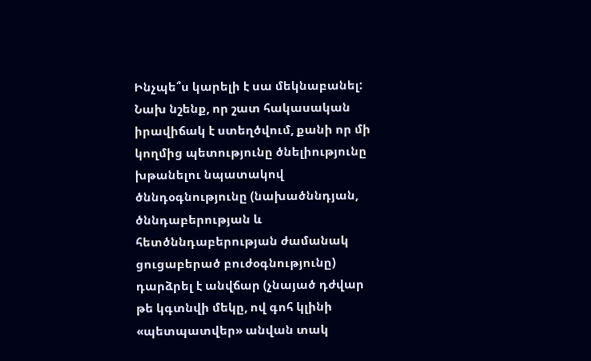Ինչպե՞ս կարելի է սա մեկնաբանել: Նախ նշենք, որ շատ հակասական իրավիճակ է ստեղծվում, քանի որ մի կողմից պետությունը ծնելիությունը խթանելու նպատակով ծննդօգնությունը (նախածննդյան, ծննդաբերության և հետծննդաբերության ժամանակ ցուցաբերած բուժօգնությունը) դարձրել է անվճար (չնայած դժվար թե կգտնվի մեկը, ով գոհ կլինի «պետպատվեր» անվան տակ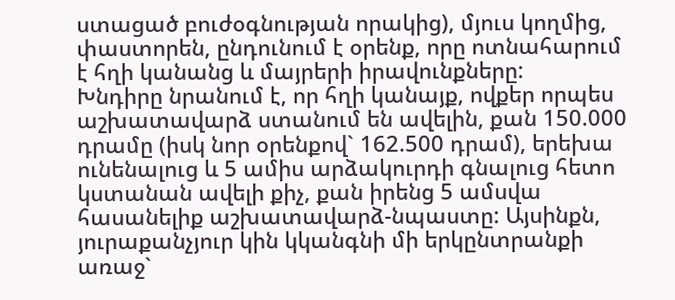ստացած բուժօգնության որակից), մյուս կողմից, փաստորեն, ընդունում է օրենք, որը ոտնահարում է հղի կանանց և մայրերի իրավունքները:
Խնդիրը նրանում է, որ հղի կանայք, ովքեր որպես աշխատավարձ ստանում են ավելին, քան 150.000 դրամը (իսկ նոր օրենքով` 162.500 դրամ), երեխա ունենալուց և 5 ամիս արձակուրդի գնալուց հետո կստանան ավելի քիչ, քան իրենց 5 ամսվա հասանելիք աշխատավարձ-նպաստը: Այսինքն, յուրաքանչյուր կին կկանգնի մի երկընտրանքի առաջ`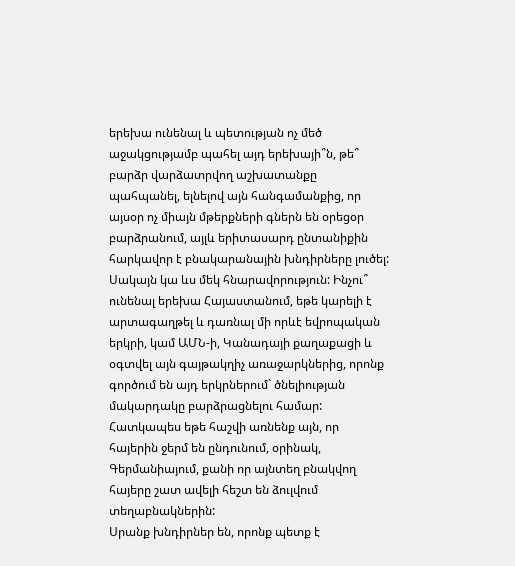երեխա ունենալ և պետության ոչ մեծ աջակցությամբ պահել այդ երեխայի՞ն, թե՞ բարձր վարձատրվող աշխատանքը պահպանել, ելնելով այն հանգամանքից, որ այսօր ոչ միայն մթերքների գներն են օրեցօր բարձրանում, այլև երիտասարդ ընտանիքին հարկավոր է բնակարանային խնդիրները լուծել:
Սակայն կա ևս մեկ հնարավորություն: Ինչու՞ ունենալ երեխա Հայաստանում, եթե կարելի է արտագաղթել և դառնալ մի որևէ եվրոպական երկրի, կամ ԱՄՆ-ի, Կանադայի քաղաքացի և օգտվել այն գայթակղիչ առաջարկներից, որոնք գործում են այդ երկրներում` ծնելիության մակարդակը բարձրացնելու համար: Հատկապես եթե հաշվի առնենք այն, որ հայերին ջերմ են ընդունում, օրինակ, Գերմանիայում, քանի որ այնտեղ բնակվող հայերը շատ ավելի հեշտ են ձուլվում տեղաբնակներին:
Սրանք խնդիրներ են, որոնք պետք է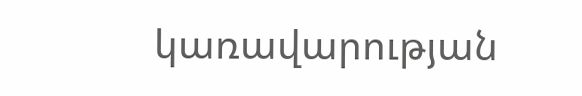կառավարության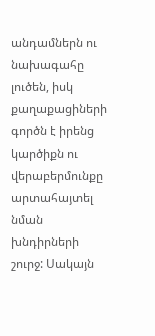անդամներն ու նախագահը լուծեն, իսկ քաղաքացիների գործն է իրենց կարծիքն ու վերաբերմունքը արտահայտել նման խնդիրների շուրջ: Սակայն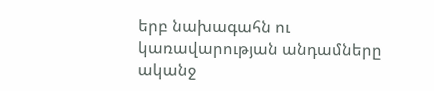երբ նախագահն ու կառավարության անդամները ականջ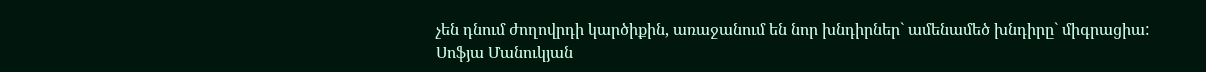չեն դնում ժողովրդի կարծիքին, առաջանում են նոր խնդիրներ` ամենամեծ խնդիրը` միգրացիա:
Սոֆյա Մանուկյան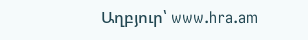Աղբյուր՝ www.hra.am